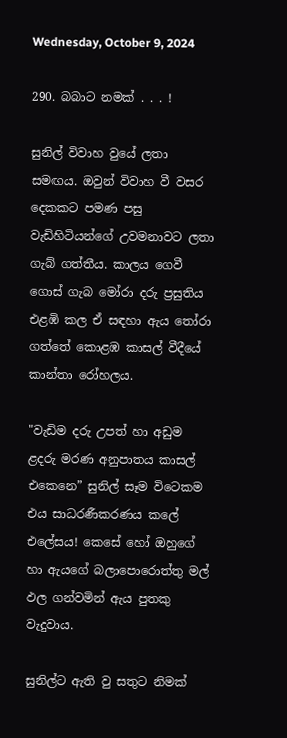Wednesday, October 9, 2024

290. බබාට නමක් . . . !

සුනිල් විවාහ වුයේ ලතා සමඟය. ඔවුන් විවාහ වී වසර දෙකකට පමණ පසු වැඩිහිටියන්ගේ උවමනාවට ලතා ගැබ් ගත්තීය. කාලය ගෙවී ගොස් ගැබ මෝරා දරු ප්‍රසුතිය එළඹි කල ඒ සඳහා ඇය තෝරා ගත්තේ කොළඹ කාසල් වීදීයේ කාන්තා රෝහලය.

"වැඩිම දරු උපත් හා අඩුම ළදරු මරණ අනුපාතය කාසල් එකෙනෙ” සුනිල් සෑම විටෙකම එය සාධරණීකරණය කලේ එලේසය! කෙසේ හෝ ඔහුගේ හා ඇයගේ බලාපොරොත්තු මල් ඵල ගන්වමින් ඇය පුතකු වැදුවාය.

සුනිල්ට ඇති වු සතුට නිමක්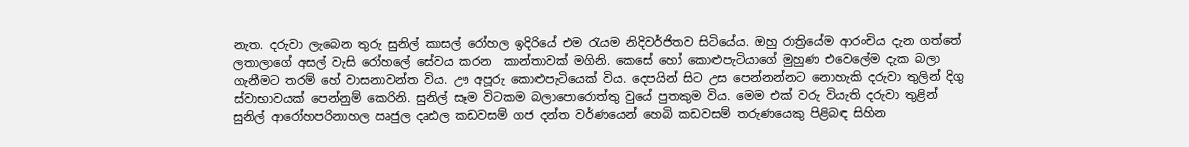නැත. දරුවා ලැබෙන තුරු සුනිල් කාසල් රෝහල ඉදිරියේ එම රැයම නිදිවර්ජිතව සිටියේය. ඔහු රාත්‍රියේම ආරංචිය දැන ගත්තේ ලතාලාගේ අසල් වැසි රෝහලේ සේවය කරන  කාන්තාවක් මගිනි. කෙසේ හෝ කොළුපැටියාගේ මුහුණ එවෙලේම දැක බලා ගැනීමට තරම් හේ වාසනාවන්ත විය. ඌ අපූරු කොළුපැටියෙක් විය. දෙපයින් සිට උස පෙන්නන්නට නොහැකි දරුවා තුලින් දිගු ස්වාභාවයක් පෙන්නුම් කෙරිනි. සුනිල් සෑම විටකම බලාපොරොත්තු වුයේ පුතකුම විය. මෙම එක් වරු වියැති දරුවා තුළින් සුනිල් ආරෝහපරිනාහල ඍජුල දෘඪල කඩවසම් ගජ දන්ත වර්ණයෙන් හෙබි කඩවසම් තරුණයෙකු පිළිබඳ සිහින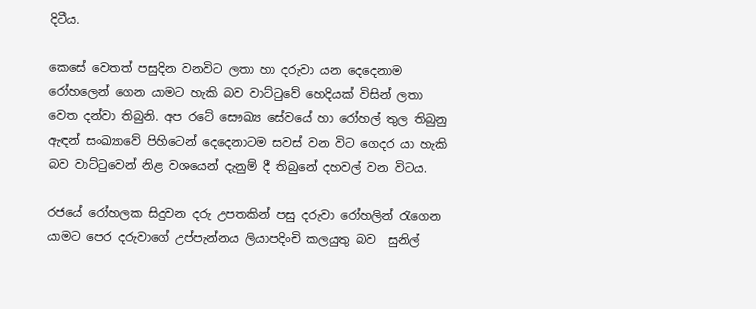දිටීය.

කෙසේ වෙතත් පසුදින වනවිට ලතා හා දරුවා යන දෙදෙනාම රෝහලෙන් ගෙන යාමට හැකි බව වාට්ටුවේ හෙදියක් විසින් ලතා වෙත දන්වා තිබුනි. අප රටේ සෞඛ්‍ය සේවයේ හා රෝහල් තුල තිබුනු ඇඳන් සංඛ්‍යාවේ පිහිටෙන් දෙදෙනාටම සවස් වන විට ගෙදර යා හැකි බව වාට්ටුවෙන් නිළ වශයෙන් දැනුම් දී තිබුනේ දහවල් වන විටය.

රජයේ රෝහලක සිදුවන දරු උපතකින් පසු දරුවා රෝහලින් රැගෙන යාමට පෙර දරුවාගේ උප්පැන්නය ලියාපදිංචි කලයුතු බව  සුනිල්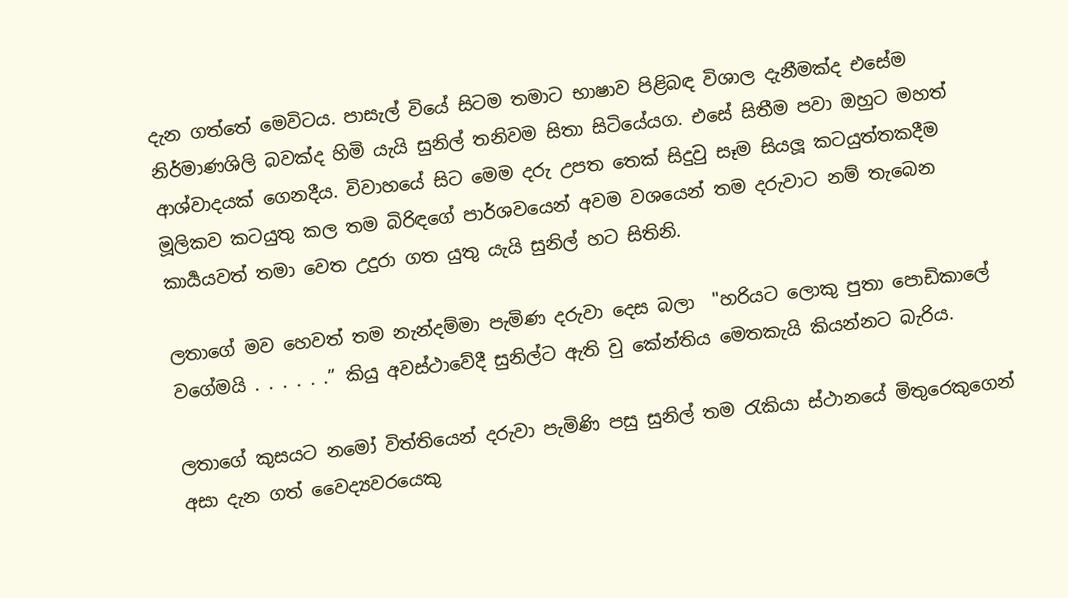දැන ගත්තේ මෙවිටය. පාසැල් වියේ සිටම තමාට භාෂාව පිළිබඳ විශාල දැනීමක්ද එසේම නිර්මාණශිලි බවක්ද හිමි යැයි සුනිල් තනිවම සිතා සිටියේයග. එසේ සිතීම පවා ඔහුට මහත් ආශ්වාදයක් ගෙනදීය. විවාහයේ සිට මෙම දරු උපත තෙක් සිදුවු සෑම සියලූ කටයුත්තකදීම මූලිකව කටයුතු කල තම බිරිඳගේ පාර්ශවයෙන් අවම වශයෙන් තම දරුවාට නම් තැබෙන කාර්‍යයවත් තමා වෙත උදුරා ගත යුතු යැයි සුනිල් හට සිතිනි.

ලතාගේ මව හෙවත් තම නැන්දම්මා පැමිණ දරුවා දෙස බලා  "හරියට ලොකු පුතා පොඩිකාලේ වගේමයි . . . . . .” කියු අවස්ථාවේදී සුනිල්ට ඇති වු කේන්තිය මෙතකැයි කියන්නට බැරිය.

ලතාගේ කුසයට නමෝ විත්තියෙන් දරුවා පැමිණි පසු සුනිල් තම රැකියා ස්ථානයේ මිතුරෙකුගෙන් අසා දැන ගත් වෛද්‍යවරයෙකු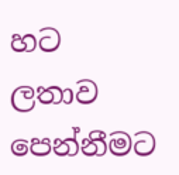හට ලතාව පෙන්නීමට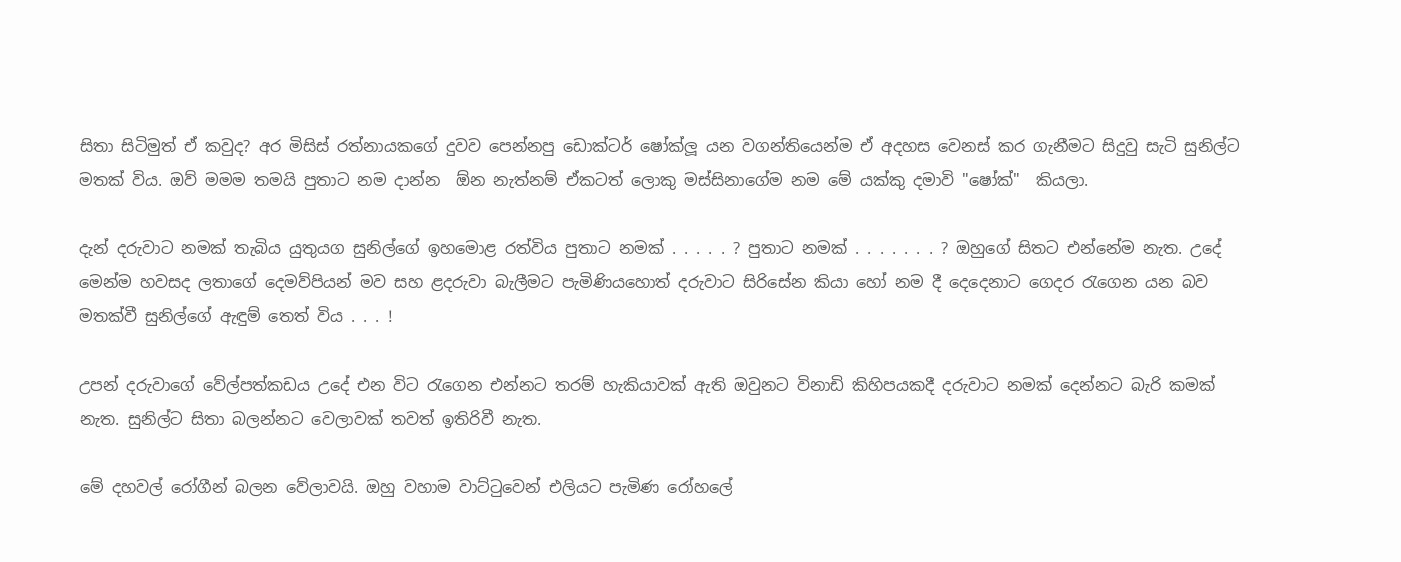සිතා සිටිමුත් ඒ කවුද? අර මිසිස් රත්නායකගේ දුවව පෙන්නපු ඩොක්ටර් ෂෝක්ලූ යන වගන්තියෙන්ම ඒ අදහස වෙනස් කර ගැනීමට සිදුවු සැටි සුනිල්ට මතක් විය. ඔව් මමම තමයි පුතාට නම දාන්න  ඕන නැත්නම් ඒකටත් ලොකු මස්සිනාගේම නම මේ යක්කු දමාවි "ෂෝක්"  කියලා.

දැන් දරුවාට නමක් තැබිය යුතුයග සුනිල්ගේ ඉහමොළ රත්විය පුතාට නමක් . . . . . ? පුතාට නමක් . . . . . . . ? ඔහුගේ සිතට එන්නේම නැත. උදේ මෙන්ම හවසද ලතාගේ දෙමව්පියන් මව සහ ළදරුවා බැලීමට පැමිණියහොත් දරුවාට සිරිසේන කියා හෝ නම දී දෙදෙනාට ගෙදර රැගෙන යන බව මතක්වී සුනිල්ගේ ඇඳුම් තෙත් විය . . . !

උපන් දරුවාගේ වේල්පත්කඩය උදේ එන විට රැගෙන එන්නට තරම් හැකියාවක් ඇති ඔවුනට විනාඩි කිහිපයකදී දරුවාට නමක් දෙන්නට බැරි කමක් නැත. සුනිල්ට සිතා බලන්නට වෙලාවක් තවත් ඉතිරිවී නැත.

මේ දහවල් රෝගීන් බලන වේලාවයි. ඔහු වහාම වාට්ටුවෙන් එලියට පැමිණ රෝහලේ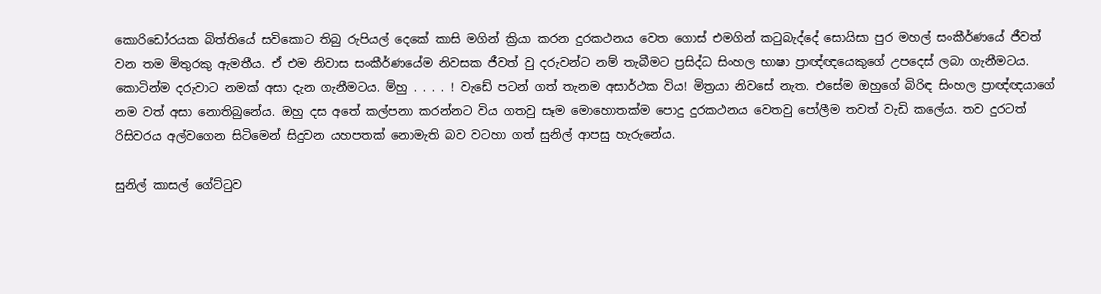කොරිඩෝරයක බිත්තියේ සවිකොට තිබු රුපියල් දෙකේ කාසි මගින් ක්‍රියා කරන දුරකථනය වෙත ගොස් එමගින් කටුබැද්දේ සොයිසා පුර මහල් සංකීර්ණයේ ජීවත් වන තම මිතුරකු ඇමතීය. ඒ එම නිවාස සංකීර්ණයේම නිවසක ජීවත් වු දරුවන්ට නම් තැබීමට ප්‍රසිද්ධ සිංහල භාෂා ප්‍රාඥ්ඥයෙකුගේ උපදෙස් ලබා ගැනීමටය. කොටින්ම දරුවාට නමක් අසා දැන ගැනීමටය. ම්හු . . . . ! වැඩේ පටන් ගත් තැනම අසාර්ථක විය! මිත්‍රයා නිවසේ නැත. එසේම ඔහුගේ බිරිඳ සිංහල ප්‍රාඥ්ඥයාගේ නම වත් අසා නොතිබුනේය. ඔහු දස අතේ කල්පනා කරන්නට විය ගතවු සෑම මොහොතක්ම පොදු දුරකථනය වෙතවු පෝලීම තවත් වැඩි කලේය. තව දුරටත් රිසිවරය අල්වගෙන සිටිමෙන් සිදුවන යහපතක් නොමැති බව වටහා ගත් සුනිල් ආපසු හැරුනේය.

සුනිල් කාසල් ගේට්ටුව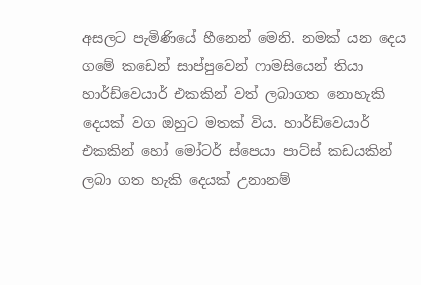අසලට පැමිණියේ හීනෙන් මෙනි. නමක් යන දෙය ගමේ කඩෙන් සාප්පුවෙන් ෆාමසියෙන් තියා හාර්ඩ්වෙයාර් එකකින් වත් ලබාගත නොහැකි දෙයක් වග ඔහුට මතක් විය. හාර්ඩ්වෙයාර් එකකින් හෝ මෝටර් ස්පෙයා පාට්ස් කඩයකින් ලබා ගත හැකි දෙයක් උනානම්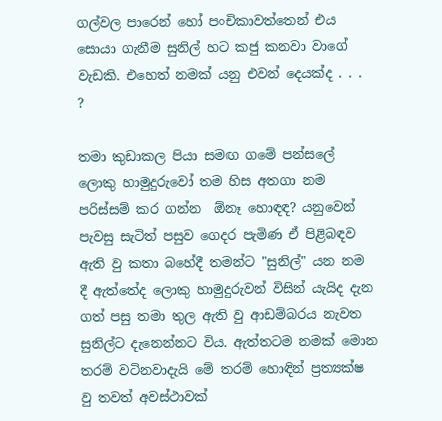ගල්වල පාරෙන් හෝ පංචිකාවත්තෙන් එය සොයා ගැනීම සුනිල් හට කජු කනවා වාගේ වැඩකි. එහෙත් නමක් යනු එවන් දෙයක්ද . . . ?

තමා කුඩාකල පියා සමඟ ගමේ පන්සලේ ලොකු හාමුදුරුවෝ තම හිස අතගා නම පරිස්සම් කර ගන්න  ඕනෑ හොඳඳ? යනුවෙන් පැවසු සැටිත් පසුව ගෙදර පැමිණ ඒ පිළිබඳව ඇති වු කතා බහේදී තමන්ට "සුනිල්" යන නම දී ඇත්තේද ලොකු හාමුදුරුවන් විසින් යැයිද දැන ගත් පසු තමා තුල ඇති වු ආඩම්බරය නැවත සුනිල්ට දැනෙන්නට විය. ඇත්තටම නමක් මොන තරම් වටිනවාදැයි මේ තරම් හොඳින් ප්‍රත්‍යක්ෂ වු තවත් අවස්ථාවක්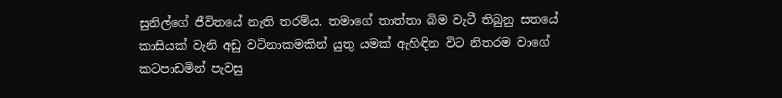සුනිල්ගේ ජීවිතයේ නැති තරම්ය. තමාගේ තාත්තා බිම වැටී තිබුනු සතයේ කාසියක් වැනි අඩු වටිනාකමකින් යුතු යමක් ඇහිඳින විට නිතරම වාගේ කටපාඩමින් පැවසු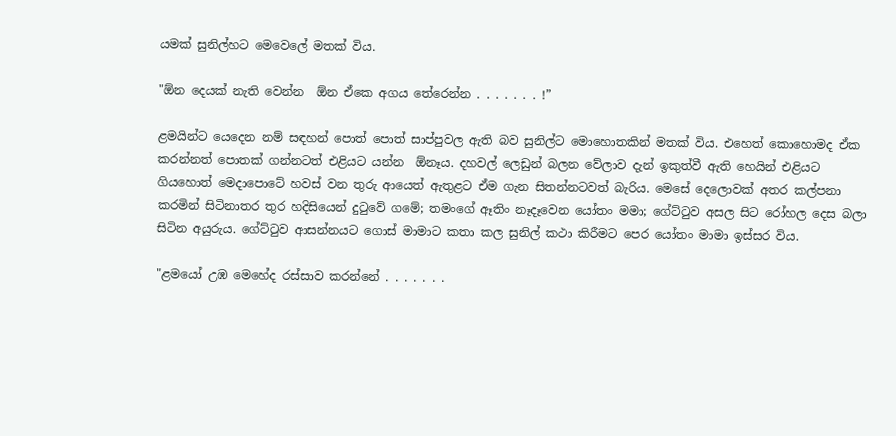යමක් සුනිල්හට මෙවෙලේ මතක් විය.

"ඕන දෙයක් නැති වෙන්න  ඕන ඒකෙ අගය තේරෙන්න . . . . . . . !”

ළමයින්ට යෙදෙන නම් සඳහන් පොත් පොත් සාප්පුවල ඇති බව සුනිල්ට මොහොතකින් මතක් විය. එහෙත් කොහොමද ඒක කරන්නත් පොතක් ගන්නටත් එළියට යන්න  ඕනෑය. දහවල් ලෙඩුන් බලන වේලාව දැන් ඉකුත්වී ඇති හෙයින් එළියට ගියහොත් මෙදාපොටේ හවස් වන තුරු ආයෙත් ඇතුළට ඒම ගැන සිතන්නටවත් බැරිය. මෙසේ දෙලොවක් අතර කල්පනා කරමින් සිටිනාතර තුර හදිසියෙන් දුටුවේ ගමේ; තමංගේ ඈතිං නෑදෑවෙන යෝතං මමා; ගේට්ටුව අසල සිට රෝහල දෙස බලා සිටින අයුරුය. ගේට්ටුව ආසන්නයට ගොස් මාමාට කතා කල සුනිල් කථා කිරීමට පෙර යෝතං මාමා ඉස්සර විය.

"ළමයෝ උඹ මෙහේද රස්සාව කරන්නේ . . . . . . .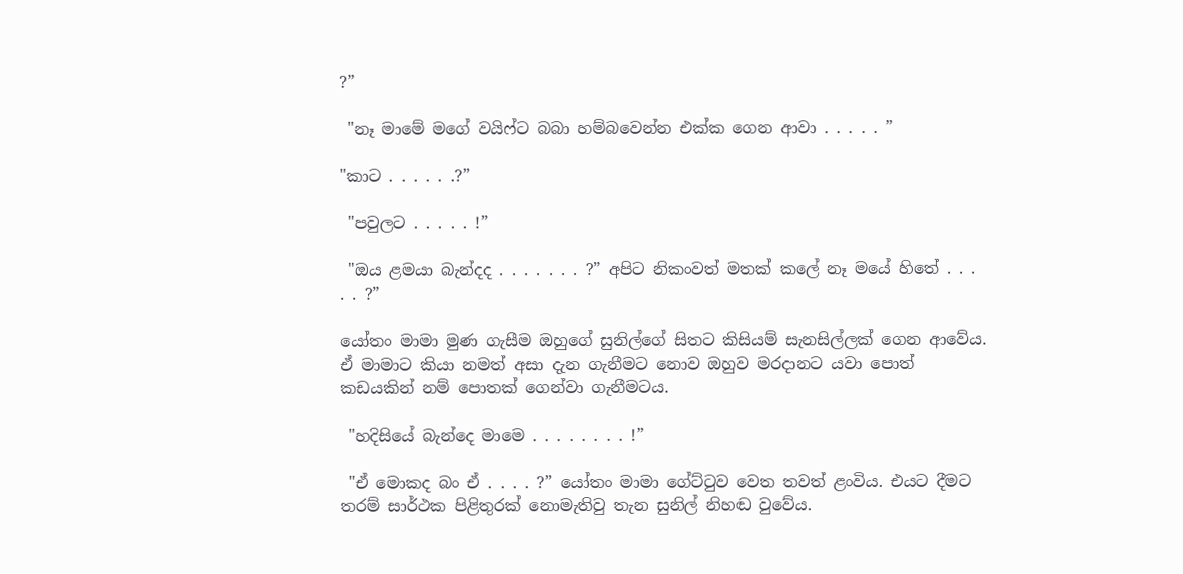?”

 "නෑ මාමේ මගේ වයිෆ්ට බබා හම්බවෙන්න එක්ක ගෙන ආවා . . . . . ”

"කාට . . . . . .?”

 "පවුලට . . . . . !”

 "ඔය ළමයා බැන්දද . . . . . . . ?” අපිට නිකංවත් මතක් කලේ නෑ මයේ හිතේ . . . . . ?”

යෝතං මාමා මුණ ගැසීම ඔහුගේ සුනිල්ගේ සිතට කිසියම් සැනසිල්ලක් ගෙන ආවේය. ඒ මාමාට කියා නමත් අසා දැන ගැනීමට නොව ඔහුව මරදානට යවා පොත් කඩයකින් නම් පොතක් ගෙන්වා ගැනීමටය.

 "හදිසියේ බැන්දෙ මාමෙ . . . . . . . . !”

 "ඒ මොකද බං ඒ . . . . ?” යෝතං මාමා ගේට්ටුව වෙත තවත් ළංවිය. එයට දීමට තරම් සාර්ථක පිළිතුරක් නොමැතිවු තැන සුනිල් නිහඬ වුවේය.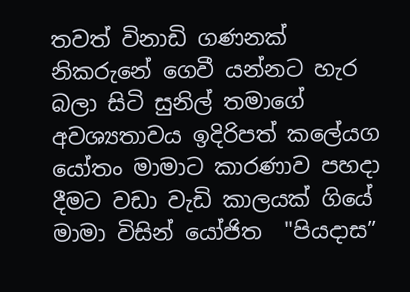තවත් විනාඩි ගණනක් නිකරුනේ ගෙවී යන්නට හැර බලා සිටි සුනිල් තමාගේ අවශ්‍යතාවය ඉදිරිපත් කලේයග යෝතං මාමාට කාරණාව පහදා දීමට වඩා වැඩි කාලයක් ගියේ මාමා විසින් යෝජිත  "පියදාස”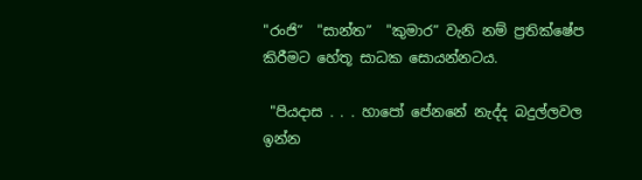"රංජි”  "සාන්ත”  "කුමාර” වැනි නම් ප්‍රතික්ෂේප කිරීමට හේතූ සාධක සොයන්නටය.

 "පියදාස . . . හාපෝ පේනනේ නැද්ද බදුල්ලවල ඉන්න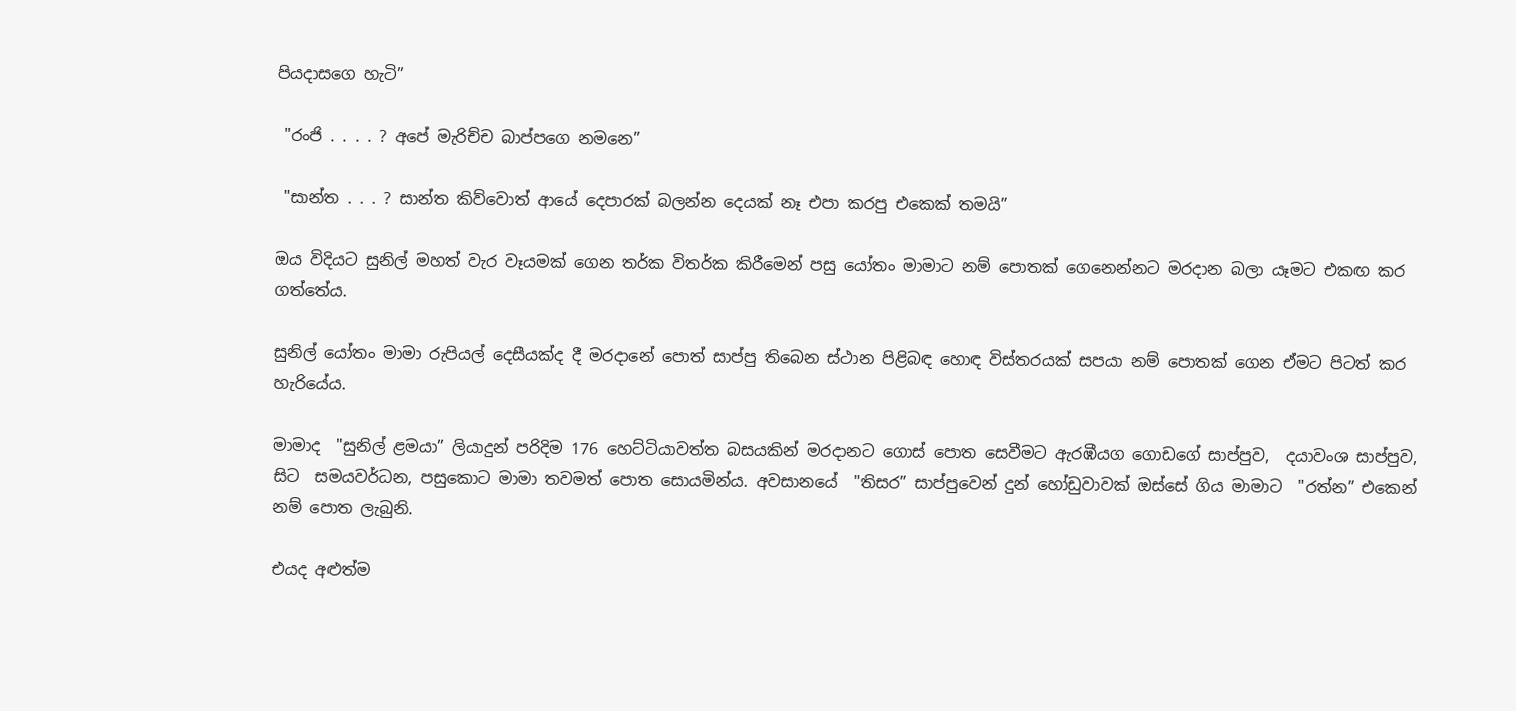පියදාසගෙ හැටි”

 "රංජි . . . . ? අපේ මැරිච්ච බාප්පගෙ නමනෙ”

 "සාන්ත . . . ? සාන්ත කිව්වොත් ආයේ දෙපාරක් බලන්න දෙයක් නෑ එපා කරපු එකෙක් තමයි”

ඔය විදියට සුනිල් මහත් වැර වෑයමක් ගෙන තර්ක විතර්ක කිරීමෙන් පසු යෝතං මාමාට නම් පොතක් ගෙනෙන්නට මරදාන බලා යෑමට එකඟ කර ගත්තේය.

සුනිල් යෝතං මාමා රුපියල් දෙසීයක්ද දී මරදානේ පොත් සාප්පු තිබෙන ස්ථාන පිළිබඳ හොඳ විස්තරයක් සපයා නම් පොතක් ගෙන ඒමට පිටත් කර හැරියේය.

මාමාද  "සුනිල් ළමයා” ලියාදුන් පරිදිම 176 හෙට්ටියාවත්ත බසයකින් මරදානට ගොස් පොත සෙවීමට ඇරඹීයග ගොඩගේ සාප්පුව,  දයාවංශ සාප්පුව, සිට  සමයවර්ධන, පසුකොට මාමා තවමත් පොත සොයමින්ය. අවසානයේ  "තිසර” සාප්පුවෙන් දුන් හෝඩුවාවක් ඔස්සේ ගිය මාමාට  "රත්න” එකෙන් නම් පොත ලැබුනි.

එයද අළුත්ම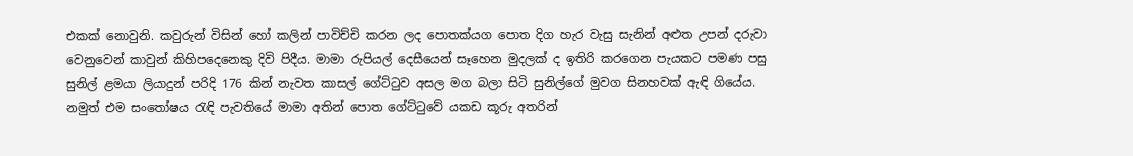එකක් නොවුනි. කවුරුන් විසින් හෝ කලින් පාවිච්චි කරන ලද පොතක්යග පොත දිග හැර වැසු සැනින් අළුත උපන් දරුවා වෙනුවෙන් කාවුන් කිහිපදෙනෙකු දිවි පිදීය. මාමා රුපියල් දෙසීයෙන් සෑහෙන මුදලක් ද ඉතිරි කරගෙන පැයකට පමණ පසු සුනිල් ළමයා ලියාදුන් පරිදි 176 කින් නැවත කාසල් ගේට්ටුව අසල මග බලා සිටි සුනිල්ගේ මුවග සිනහවක් ඇඳි ගියේය. නමුත් එම සංතෝෂය රැඳි පැවතියේ මාමා අතින් පොත ගේට්ටුවේ යකඩ කූරු අතරින්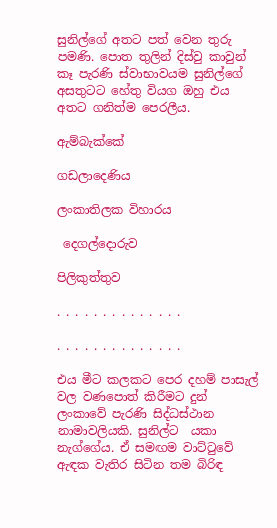සුනිල්ගේ අතට පත් වෙන තුරු පමණි. පොත තුලින් දිස්වු කාවුන් කෑ පැරණි ස්වාභාවයම සුනිල්ගේ අසතුටට හේතු වියග ඔහු එය අතට ගනිත්ම පෙරලීය.

ඇම්බැක්කේ

ගඩලාදෙණිය

ලංකාතිලක විහාරය

 දෙගල්දොරුව

පිලිකුත්තුව

. . . . . . . . . . . . . .

. . . . . . . . . . . . . .

එය මීට කලකට පෙර දහම් පාසැල් වල වණපොත් කිරීමට දුන් ලංකාවේ පැරණි සිද්ධස්ථාන නාමාවලියකි. සුනිල්ට  යකා නැග්ගේය. ඒ සමඟම වාට්ටුවේ ඇඳක වැතිර සිටින තම බිරිඳ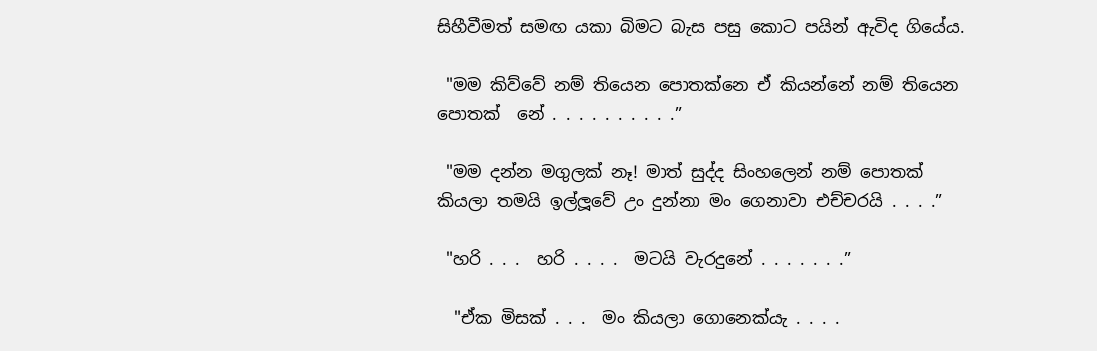සිහීවීමත් සමඟ යකා බිමට බැස පසු කොට පයින් ඇවිද ගියේය.

 "මම කිව්වේ නම් තියෙන පොතක්නෙ ඒ කියන්නේ නම් තියෙන පොතක්  නේ . . . . . . . . . .”

 "මම දන්න මගුලක් නෑ! මාත් සුද්ද සිංහලෙන් නම් පොතක් කියලා තමයි ඉල්ලූවේ උං දුන්නා මං ගෙනාවා එච්චරයි . . . .”

 "හරි . . .  හරි . . . .  මටයි වැරදුනේ . . . . . . .”

  "ඒක මිසක් . . .  මං කියලා ගොනෙක්යැ . . . .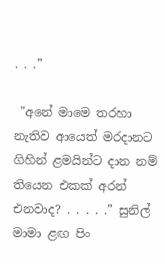. . .”

 "අනේ මාමෙ තරහා නැතිව ආයෙත් මරදානට ගිහින් ළමයින්ට දාන නම් තියෙන එකක් අරන් එනවාද? . . . . .” සුනිල් මාමා ළඟ පිං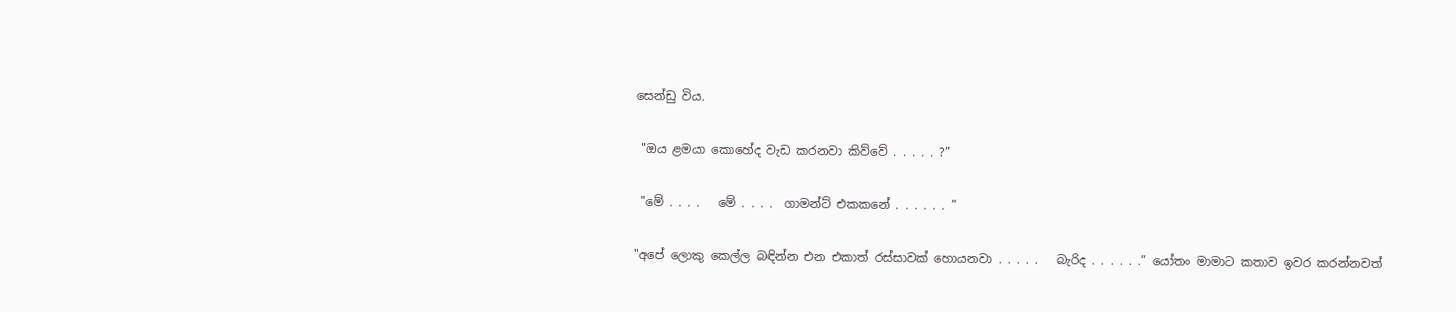සෙන්ඩු විය.

 "ඔය ළමයා කොහේද වැඩ කරනවා කිව්වේ . . . . . ?”

 "මේ . . . .   මේ . . . .  ගාමන්ට් එකකනේ . . . . . . ”

"අපේ ලොකු කෙල්ල බඳින්න එන එකාත් රස්සාවක් හොයනවා . . . . .   බැරිද . . . . . .” යෝතං මාමාට කතාව ඉවර කරන්නවත්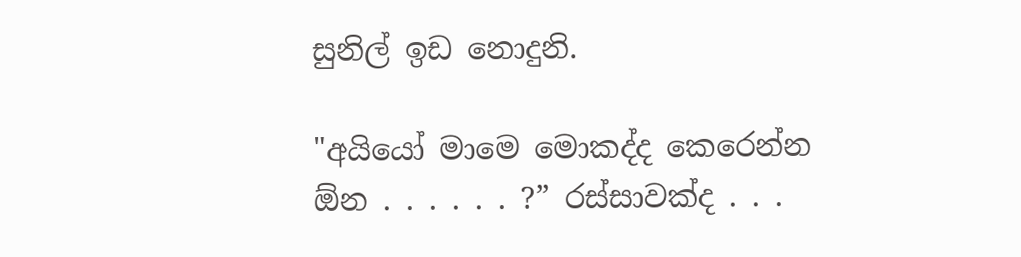සුනිල් ඉඩ නොදුනි.

"අයියෝ මාමෙ මොකද්ද කෙරෙන්න  ඕන . . . . . . ?” රස්සාවක්ද . . .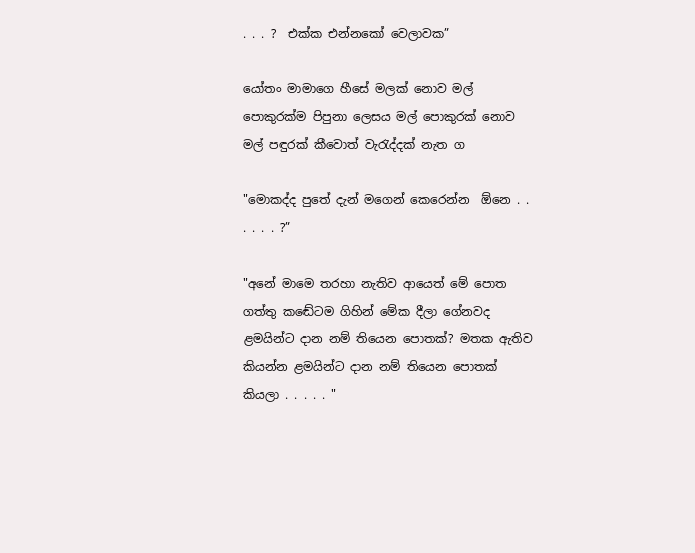. . . ?  එක්ක එන්නකෝ වෙලාවක”

යෝතං මාමාගෙ හීසේ මලක් නොව මල් පොකුරක්ම පිපුනා ලෙසය මල් පොකුරක් නොව මල් පඳුරක් කීවොත් වැරැද්දක් නැත ග

"මොකද්ද පුතේ දැන් මගෙන් කෙරෙන්න  ඕනෙ . . . . . . ?”

"අනේ මාමෙ තරහා නැතිව ආයෙත් මේ පොත ගත්තු කඬේටම ගිහින් මේක දීලා ගේනවද ළමයින්ට දාන නම් තියෙන පොතක්? මතක ඇතිව කියන්න ළමයින්ට දාන නම් තියෙන පොතක් කියලා . . . . . "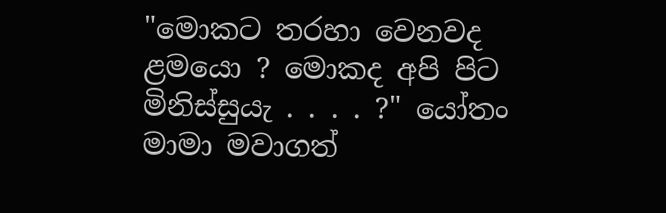"මොකට තරහා වෙනවද ළමයො ? මොකද අපි පිට මිනිස්සුයැ . . . . ?" යෝතං මාමා මවාගත්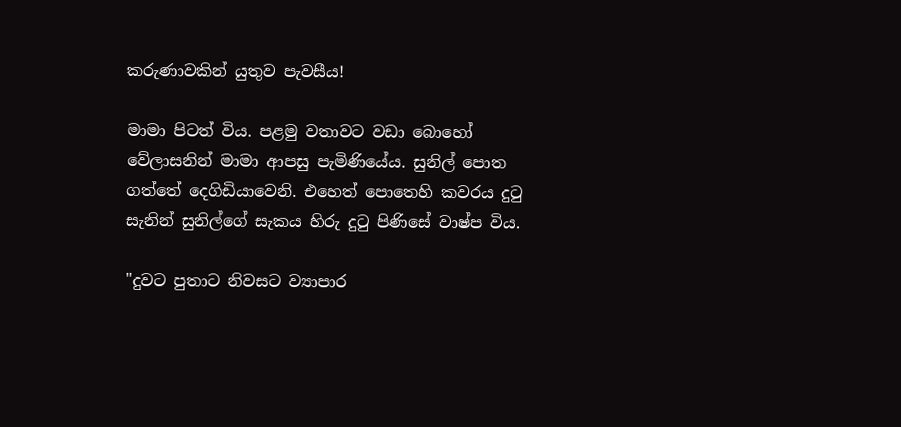කරුණාවකින් යුතුව පැවසීය!

මාමා පිටත් විය. පළමු වතාවට වඩා බොහෝ වේලාසනින් මාමා ආපසු පැමිණියේය. සුනිල් පොත ගත්තේ දෙගිඩියාවෙනි. එහෙත් පොතෙහි කවරය දුටු සැනින් සුනිල්ගේ සැකය හිරු දුටු පිණිසේ වාෂ්ප විය.

"දුවට පුතාට නිවසට ව්‍යාපාර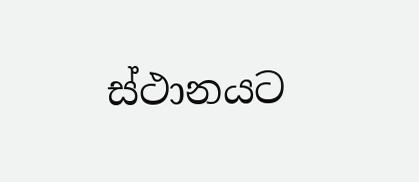ස්ථානයට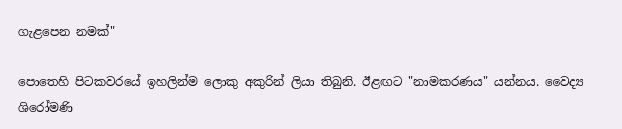ගැළපෙන නමක්"

පොතෙහි පිටකවරයේ ඉහලින්ම ලොකු අකුරින් ලියා තිබුනි. ඊළඟට "නාමකරණය" යන්නය. වෛද්‍ය ශිරෝමණි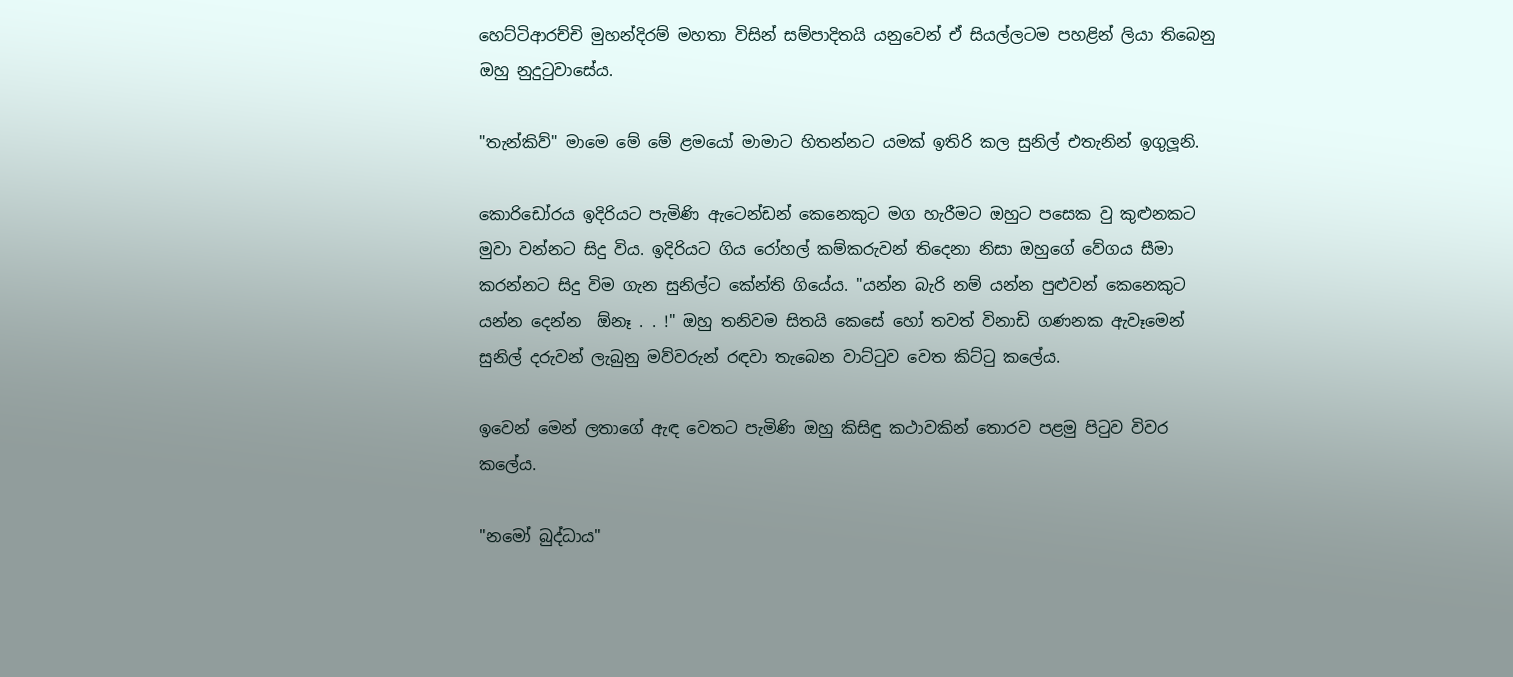හෙට්ටිආරච්චි මුහන්දිරම් මහතා විසින් සම්පාදිතයි යනුවෙන් ඒ සියල්ලටම පහළින් ලියා තිබෙනු ඔහු නුදුටුවාසේය.

"තැන්කිව්" මාමෙ මේ මේ ළමයෝ මාමාට හිතන්නට යමක් ඉතිරි කල සුනිල් එතැනින් ඉගුලූනි.

කොරිඩෝරය ඉදිරියට පැමිණි ඇටෙන්ඩන් කෙනෙකුට මග හැරීමට ඔහුට පසෙක වු කුළුනකට මුවා වන්නට සිදු විය. ඉදිරියට ගිය රෝහල් කම්කරුවන් තිදෙනා නිසා ඔහුගේ වේගය සීමා කරන්නට සිදු විම ගැන සුනිල්ට කේන්ති ගියේය. "යන්න බැරි නම් යන්න පුළුවන් කෙනෙකුට යන්න දෙන්න  ඕනෑ . . !" ඔහු තනිවම සිතයි කෙසේ හෝ තවත් විනාඩි ගණනක ඇවෑමෙන් සුනිල් දරුවන් ලැබුනු මව්වරුන් රඳවා තැබෙන වාට්ටුව වෙත කිට්ටු කලේය.

ඉවෙන් මෙන් ලතාගේ ඇඳ වෙතට පැමිණි ඔහු කිසිඳු කථාවකින් තොරව පළමු පිටුව විවර කලේය.

"නමෝ බුද්ධාය"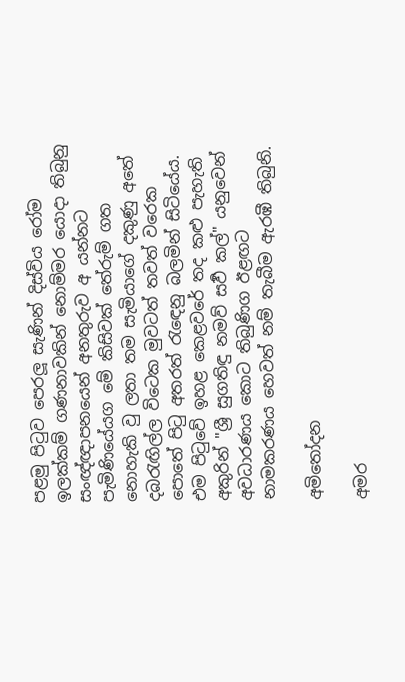පළමු පිටුව පෙරලූ සැණින් දිස්විය රෝම ඉලක්කම් ගණනාවකින් නොම්මර යොදා තිබුනු සංඥ්ඥාපනයෙන් අනතුරුව අ යන්නට පැමිණියේයග මේ කිසිවක් තේරුම් ගත නොහැකි වු ලතා තම සැමියාගේ දකුණු අතේ දබරැඟිල්ල විටෙක මුවටත් තවත් වරෙක පොතේ පිටු අතරත් රැඳෙනු බලමින් සිටියේය. එම පිටුවේ ඉහළ කෙළවරේ තද කළු පැහැති අකුරින් "ශ්‍රී සුගතිඳු නමව් සර්‍ව කල්" යනුවෙන් අවධාරණය කොට තිබුණිග ඊළඟට නාමකරණය හෙවත් නම් තැබීම ඇරඹී තිබුනි.

අමිතෝදන

අමර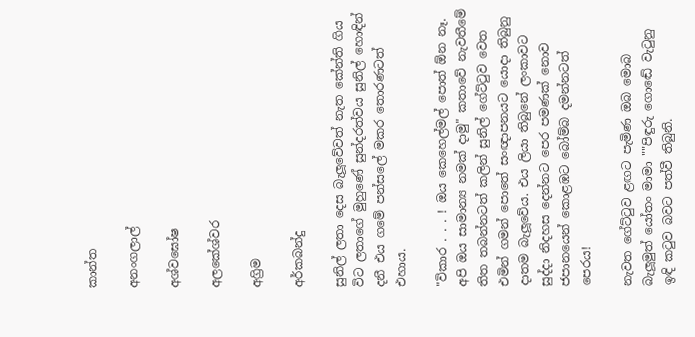කාන්ත

අනංගලාල්

අශ්වඝෝෂ

අලකේශ්වර

අග්‍රිම

අර්කබන්දු

සුනිල් ලතා දෙස බැලූවේවත් නැත කේන්ති ගිය විට ලතාගේ මුහුණේ සුන්දරත්වය සුනිල් හොඳින් දනී එය ගමේ පන්සලේ මකර තොරණටත් එහාය.

"විකාර . . . ! ඔය කෙහෙල්මල් පොත් ඕන නෑ. අපි ඔය සාමාන්‍ය නමක් දාමු" කතාවේ නැවතීමේ තිත තබන්නටත් කලින් සුනිල් ගේට්ටුව වෙත එමින් ගමන් පොතේ සංඥාපනයට යොදා තිබුනු දාතම බැලූවේය. එය ලියා තිබුනේ ලංකාවට සුද්දා නිදහස දෙන්නට පෙර පමණක් නොව ජපානයෙන් කොළඹට බෝම්බ දමන්නටත් පෙරය!

නැවත ගේට්ටුව ළඟට පැමිණ ඔබ මොබ බැලූමුත් යෝතං මාමා ""පිඳුරු ගොඬේ වැටුනු ඉඳි කටුව බවට පත්වී තිබුනි.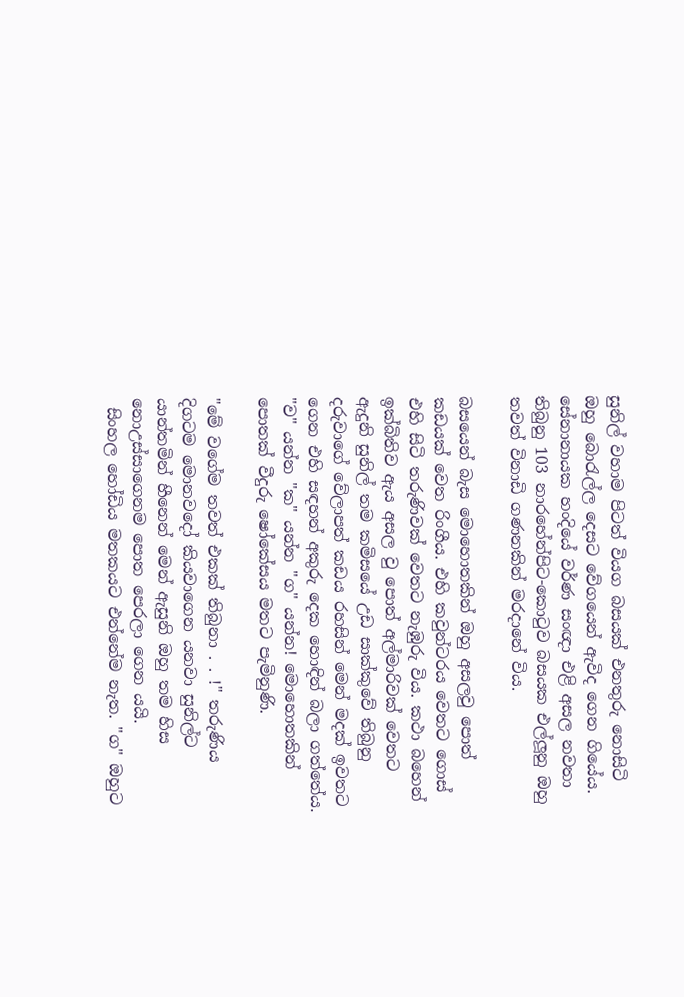සුනිල් වහාම පිටත් වියග බසයක් එනතුරු නොසිටි ඔහු බොරැල්ල දෙසට වේගයෙන් ඇවිද ගෙන ගියේය. සේනානායක හංදියේ වර්ණ සංඥා එළි අසල නවතා තිබුනු 103 නාරහේන්පිට-කොටුව බසයක එල්ලූනු ඔහු තවත් විනාඩි ගණනකින් මරදානේ විය.

බසයෙන් බැස මොහොතකින් ඔහු අසලවු පොත් කඩයක් වෙත රිංගීය. එහි කවුන්ටරය වෙතට ගොස් එහි සිටි තරුණිවක් වෙතට නැඹුරු විය. කථා බහෙන් ඉක්බිතිව ඇය අසල වු පොත් අල්මාරිවක් වෙතට ඇදුනි සුනිල් තම කමිසයේ උඩ සාක්කුවේ තිබුනු දරුවාගේ වේලාපත් කඩය රහසින් මෙන් මදක් ඉවතට ගෙන එහි සඳහන් අකුරු දෙක හොඳින් බලා ගත්තේය. "ව" යන්න "ක" යන්න "ග" යන්න! මොහොතකින් පොතක් වීදුරු ෂෝකේසය මතට පැමිනුණි.

"මේ වගේම තවත් එකක් තිබුනා . . !" තරුණිය දිගටම මොනවදෝ කියවාගෙන යනවා සුනිල්ට යාන්තමින් හීනෙන් මෙන් ඇසුනි ඔහු තම හිස නොඋස්සාගෙනම පොත පෙරලා ගෙන යයි.
 සිංහල හෝඩිය මතකයට එන්නේම නැත. "ග" ඔහුට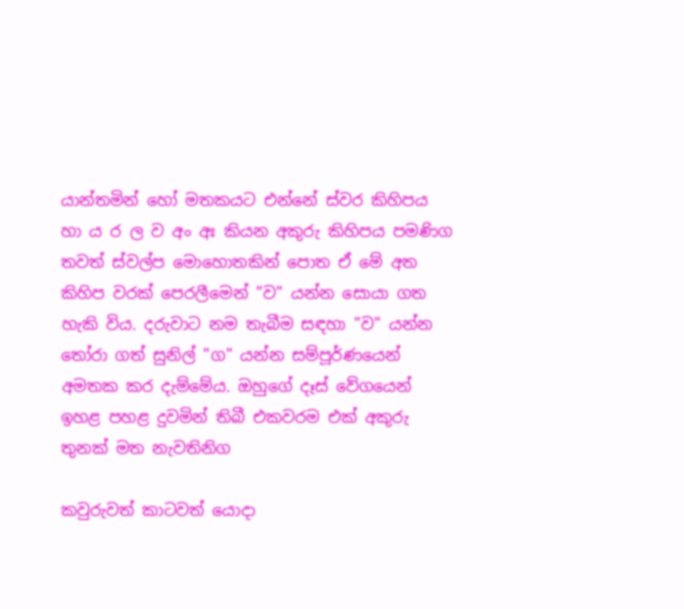යාන්තමින් හෝ මතකයට එන්නේ ස්වර කිහිපය හා ය ර ල ව අං අඃ කියන අකුරු කිහිපය පමණිග තවත් ස්වල්ප මොහොතකින් පොත ඒ මේ අත කිහිප වරක් පෙරලීමෙන් "ව" යන්න සොයා ගත හැකි විය. දරුවාට නම තැබීම සඳහා "ව" යන්න තෝරා ගත් සුනිල් "ග" යන්න සම්පූර්ණයෙන් අමතක කර දැම්මේය. ඔහුගේ දෑස් වේගයෙන් ඉහළ පහළ දුවමින් තිබී එකවරම එක් අකුරු තුනක් මත නැවතිනිග

කවුරුවත් කාටවත් යොදා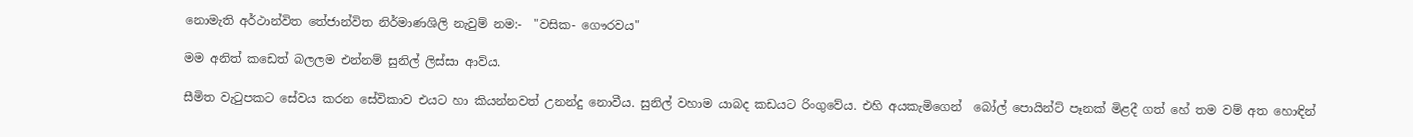නොමැති අර්ථාන්විත තේජාන්විත නිර්මාණශිලි නැවුම් නම:-  "වසික- ගෞරවය"

මම අනිත් කඩෙත් බලලම එන්නම් සුනිල් ලිස්සා ආව්ය.

සීමිත වැටුපකට සේවය කරන සේවිකාව එයට හා කියන්නවත් උනන්දු නොවීය. සුනිල් වහාම යාබද කඩයට රිංගුවේය. එහි අයකැමිගෙන්  බෝල් පොයින්ට් පෑනක් මිළදී ගත් හේ තම වම් අත හොඳින්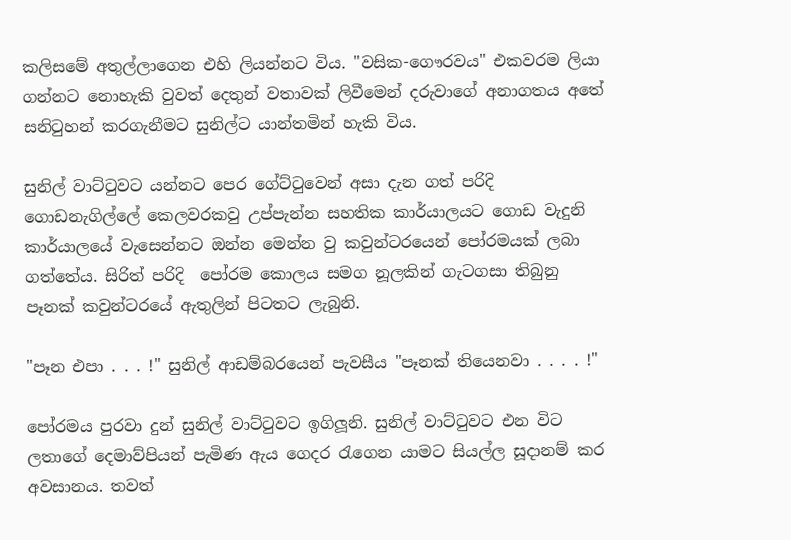කලිසමේ අතුල්ලාගෙන එහි ලියන්නට විය. "වසික-ගෞරවය" එකවරම ලියා ගන්නට නොහැකි වුවත් දෙතුන් වතාවක් ලිවීමෙන් දරුවාගේ අනාගතය අතේ සනිටුහන් කරගැනීමට සුනිල්ට යාන්තමින් හැකි විය.

සුනිල් වාට්ටුවට යන්නට පෙර ගේට්ටුවෙන් අසා දැන ගත් පරිදි ගොඩනැගිල්ලේ කෙලවරකවු උප්පැන්න සහතික කාර්යාලයට ගොඩ වැදුනි කාර්යාලයේ වැසෙන්නට ඔන්න මෙන්න වු කවුන්ටරයෙන් පෝරමයක් ලබා ගත්තේය. සිරිත් පරිදි  පෝරම කොලය සමග නූලකින් ගැටගසා තිබුනු පෑනක් කවුන්ටරයේ ඇතුලින් පිටතට ලැබුනි.

"පෑන එපා . . . !" සුනිල් ආඩම්බරයෙන් පැවසීය "පෑනක් තියෙනවා . . . . !"

පෝරමය පුරවා දුන් සුනිල් වාට්ටුවට ඉගිලූනි. සුනිල් වාට්ටුවට එන විට ලතාගේ දෙමාව්පියන් පැමිණ ඇය ගෙදර රැගෙන යාමට සියල්ල සූදානම් කර අවසානය. තවත්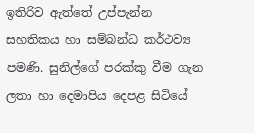ඉතිරිව ඇත්තේ උප්පැන්න සහතිකය හා සම්බන්ධ කර්ථව්‍ය පමණි. සුනිල්ගේ පරක්කු වීම ගැන ලතා හා දෙමාපිය දෙපළ සිටියේ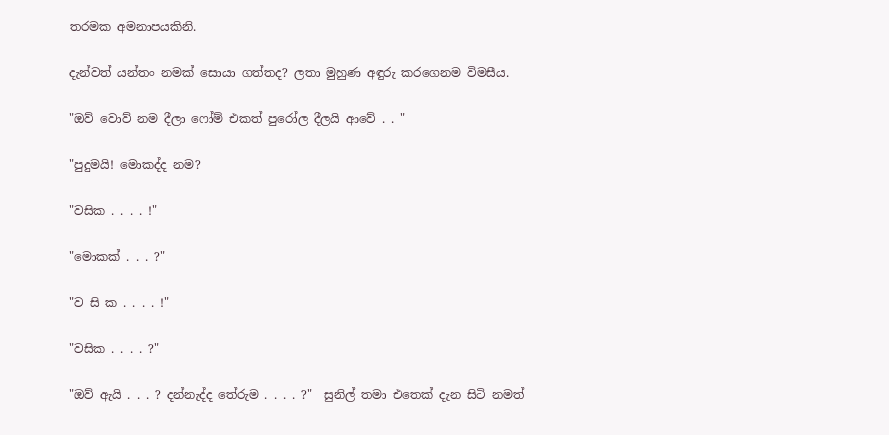තරමක අමනාපයකිනි.

දැන්වත් යන්තං නමක් සොයා ගත්තද? ලතා මුහුණ අඳුරු කරගෙනම විමසීය.

"ඔව් වොව් නම දීලා ෆෝම් එකත් පුරෝල දීලයි ආවේ . . "

"පුදුමයි! මොකද්ද නම?

"වසික . . . . !"

"මොකක් . . . ?"

"ව සි ක . . . . !"

"වසික . . . . ?"

"ඔව් ඇයි . . . ? දන්නැද්ද තේරුම . . . . ?"  සුනිල් තමා එතෙක් දැන සිටි නමත්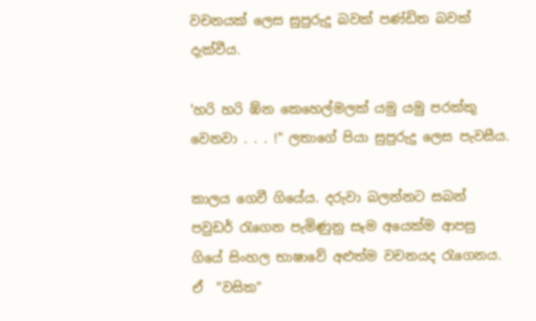වචනයක් ලෙස සුපුරුදු බවක් පණ්ඩිත බවක් දැක්වීය.

'හරි හරි ඹ්න කෙහෙල්මලක් යමු යමු පරක්කු වෙනවා . . . !" ලතාගේ පියා සුපුරුදු ලෙස පැවසීය.

කාලය ගෙවී ගියේය. දරුවා බලන්නට සබන් පවුඩර් රැගෙන පැමිණුනු සෑම අයෙක්ම ආපසු ගියේ සිංහල භාෂාවේ අළුත්ම වචනයද රැගෙනය.  ඒ  "වසික"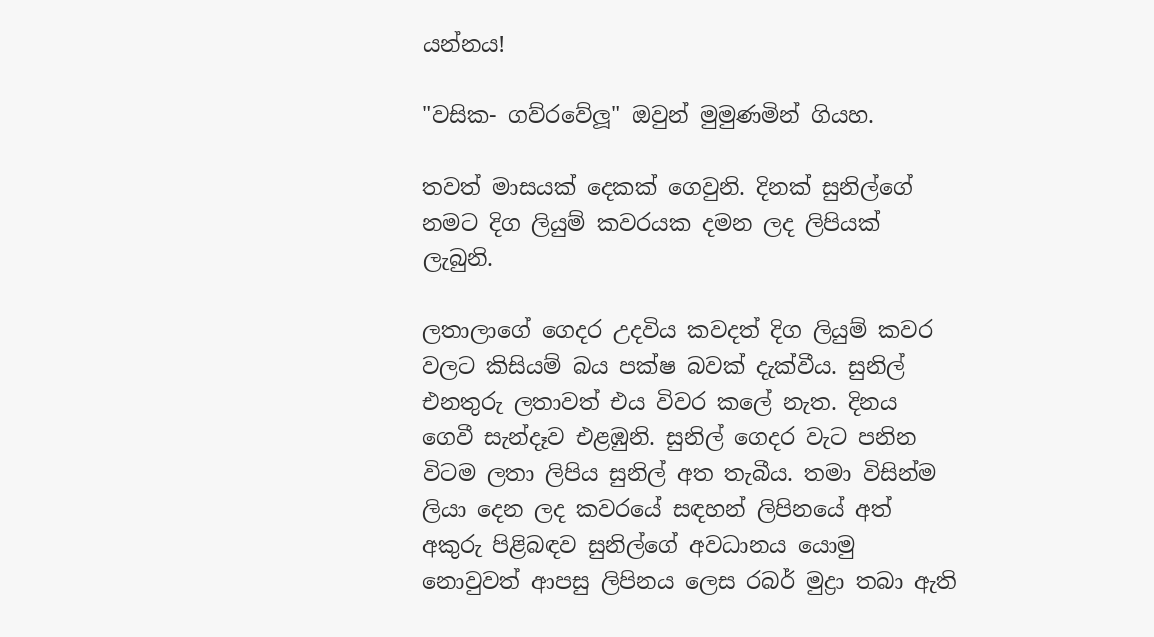යන්නය!

"වසික- ගව්රවේලූ" ඔවුන් මුමුණමින් ගියහ.

තවත් මාසයක් දෙකක් ගෙවුනි. දිනක් සුනිල්ගේ නමට දිග ලියුම් කවරයක දමන ලද ලිපියක් ලැබුනි.

ලතාලාගේ ගෙදර උදවිය කවදත් දිග ලියුම් කවර වලට කිසියම් බය පක්ෂ බවක් දැක්වීය. සුනිල් එනතුරු ලතාවත් එය විවර කලේ නැත. දිනය ගෙවී සැන්දෑව එළඹුනි. සුනිල් ගෙදර වැට පනින විටම ලතා ලිපිය සුනිල් අත තැබීය. තමා විසින්ම ලියා දෙන ලද කවරයේ සඳහන් ලිපිනයේ අත් අකුරු පිළිබඳව සුනිල්ගේ අවධානය යොමු නොවුවත් ආපසු ලිපිනය ලෙස රබර් මුද්‍රා තබා ඇති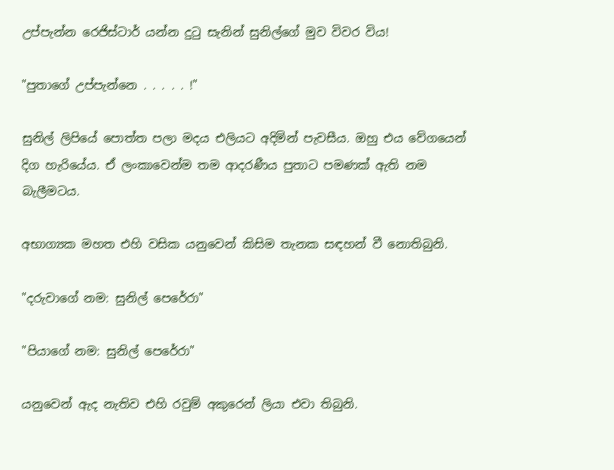උප්පැන්න රෙජිස්ටාර් යන්න දුටු සැනින් සුනිල්ගේ මුව විවර විය!

"පුතාගේ උප්පැන්නෙ . . . . . !"

සුනිල් ලිපියේ පොත්ත පලා මදය එලියට අදිමින් පැවසීය. ඔහු එය වේගයෙන් දිග හැරියේය. ඒ ලංකාවෙන්ම තම ආදරණීය පුතාට පමණක් ඇති නම බැලීමටය.

අභාග්‍යක මහත එහි වසික යනුවෙන් කිසිම තැනක සඳහන් වී නොතිබුනි.

"දරුවාගේ නම: සුනිල් පෙරේරා"

"පියාගේ නම: සුනිල් පෙරේරා"

යනුවෙන් ඇද නැතිව එහි රවුම් අකුරෙන් ලියා එවා තිබුනි.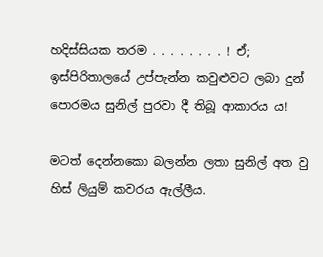හදිස්සියක තරම . . . . . . . . ! ඒ; ඉස්පිරිතාලයේ උප්පැන්න කවුළුවට ලබා දුන් පොරමය සුනිල් පුරවා දී තිබූ ආකාරය ය!

මටත් දෙන්නකො බලන්න ලතා සුනිල් අත වු හිස් ලියුම් කවරය ඇල්ලීය.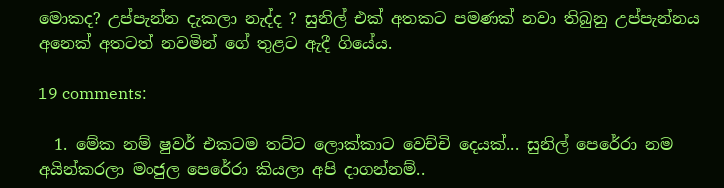මොකද? උප්පැන්න දැකලා නැද්ද ? සුනිල් එක් අතකට පමණක් නවා තිබුනු උප්පැන්නය අනෙක් අතටත් නවමින් ගේ තුළට ඇදී ගියේය.

19 comments:

  1. මේක නම් ෂුවර් එකටම තට්ට ලොක්කාට වෙච්චි දෙයක්... සුනිල් පෙරේරා නම අයින්කරලා මංජුල පෙරේරා කියලා අපි දාගන්නම්..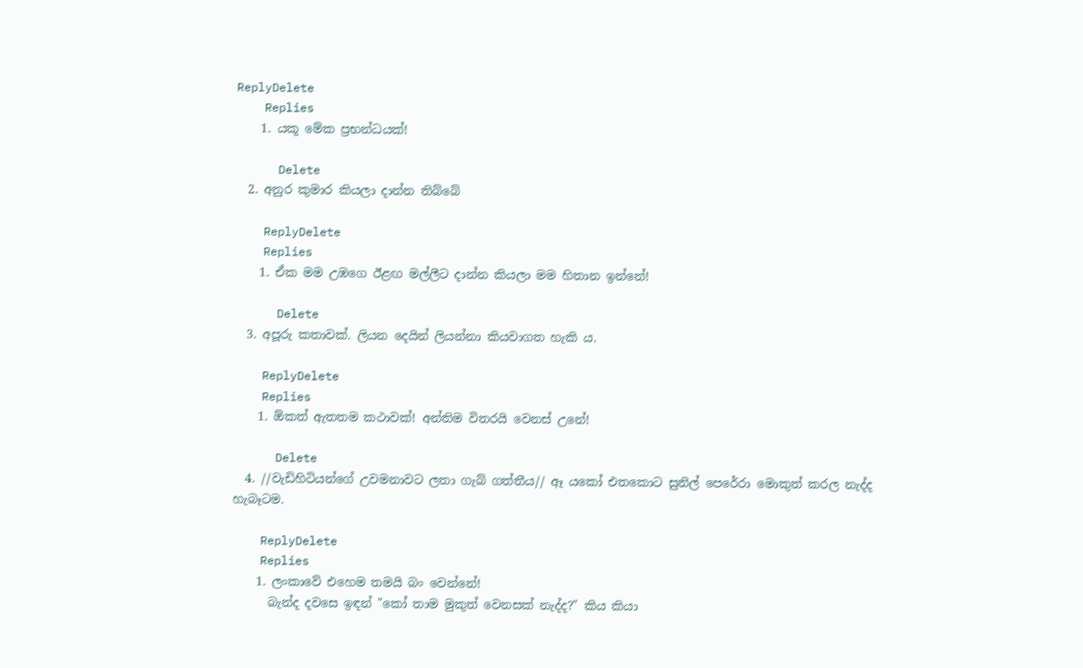ReplyDelete
    Replies
    1. යකූ මේක ප්‍රභන්ධයක්!

      Delete
  2. අනුර කුමාර කියලා දාන්න තිබ්බේ

    ReplyDelete
    Replies
    1. ඒක මම උඹගෙ ඊළඟ මල්ලීට දාන්න කියලා මම හිතාන ඉන්නේ!

      Delete
  3. අපූරු කතාවක්. ලියන දෙයින් ලියන්නා කියවාගත හැකි ය.

    ReplyDelete
    Replies
    1. ඕකත් ඇතතම කථාවක්! අන්තිම විතරයි වෙනස් උනේ!

      Delete
  4. //වැඩිහිටියන්ගේ උවමනාවට ලතා ගැබ් ගත්තීය// ඈ යකෝ එතකොට සුනිල් පෙරේරා මොකුත් කරල නැද්ද හැබෑටම.

    ReplyDelete
    Replies
    1. ලංකාවේ එහෙම තමයි බං වෙන්නේ!
      බැන්ද දවසෙ ඉඳන් "කෝ තාම මුකුත් වෙනසක් නැද්ද?" කිය කියා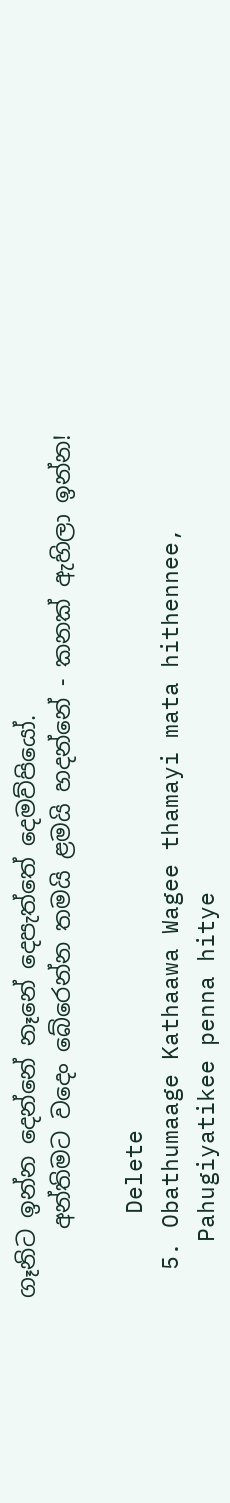ගෑනිට ඉන්න දෙන්නේ නෑනේ දෙපැත්තේ දෙමව්පියෝ.
      අන්තිමට වදෙං බේරෙන්න තමයි ළමයි හදන්නේ - කනක් ඇහිලා ඉන්න!

      Delete
  5. Obathumaage Kathaawa Wagee thamayi mata hithennee,
    Pahugiyatikee penna hitye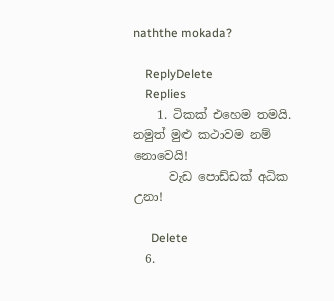naththe mokada?

    ReplyDelete
    Replies
    1. ටිකක් එහෙම තමයි. නමුත් මුළු කථාවම නම් නොවෙයි!
      වැඩ පොඩ්ඩක් අධික උනා!

      Delete
  6.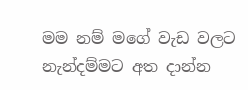මම නම් මගේ වැඩ වලට නැන්දම්මට අත දාන්න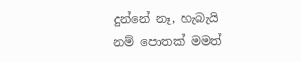දුන්නේ නෑ, හැබැයි නම් පොතක් මමත්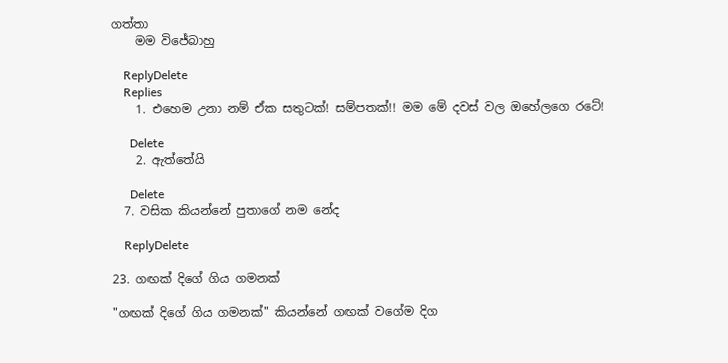ගත්තා
    මම විජේබාහු

    ReplyDelete
    Replies
    1. එහෙම උනා නම් ඒක සතුටක්! සම්පතක්!! මම මේ දවස් වල ඔහේලගෙ රටේ!

      Delete
    2. ඇත්තේයි

      Delete
  7. වසික කියන්නේ පුතාගේ නම නේද

    ReplyDelete

23. ගඟක් දිගේ ගිය ගමනක්

"ගඟක් දිගේ ගිය ගමනක්" කියන්නේ ගඟක් වගේම දිග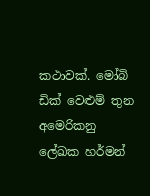කථාවක්. මෝබි ඩික් වෙළුම් තුන අමෙරිකනු ලේඛක හර්මන්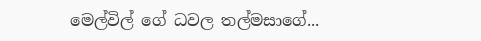මෙල්විල් ගේ ධවල තල්මසාගේ...